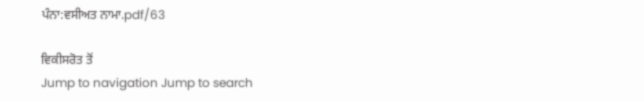ਪੰਨਾ:ਵਸੀਅਤ ਨਾਮਾ.pdf/63

ਵਿਕੀਸਰੋਤ ਤੋਂ
Jump to navigation Jump to search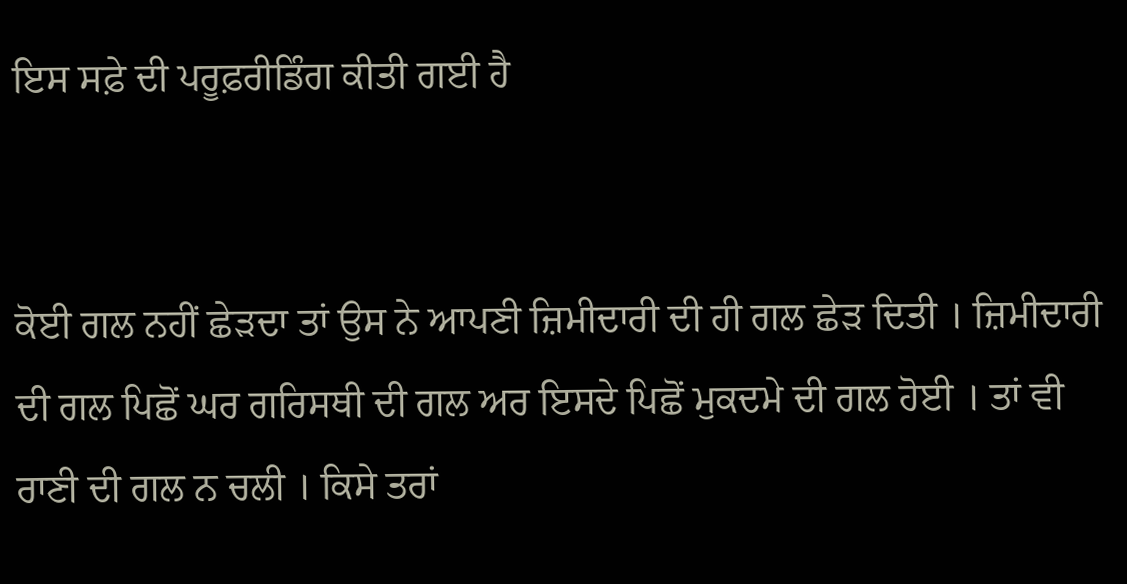ਇਸ ਸਫ਼ੇ ਦੀ ਪਰੂਫ਼ਰੀਡਿੰਗ ਕੀਤੀ ਗਈ ਹੈ


ਕੋਈ ਗਲ ਨਹੀਂ ਛੇੜਦਾ ਤਾਂ ਉਸ ਨੇ ਆਪਣੀ ਜ਼ਿਮੀਦਾਰੀ ਦੀ ਹੀ ਗਲ ਛੇੜ ਦਿਤੀ । ਜ਼ਿਮੀਦਾਰੀ ਦੀ ਗਲ ਪਿਛੋਂ ਘਰ ਗਰਿਸਥੀ ਦੀ ਗਲ ਅਰ ਇਸਦੇ ਪਿਛੋਂ ਮੁਕਦਮੇ ਦੀ ਗਲ ਹੋਈ । ਤਾਂ ਵੀ ਰਾਣੀ ਦੀ ਗਲ ਨ ਚਲੀ । ਕਿਸੇ ਤਰਾਂ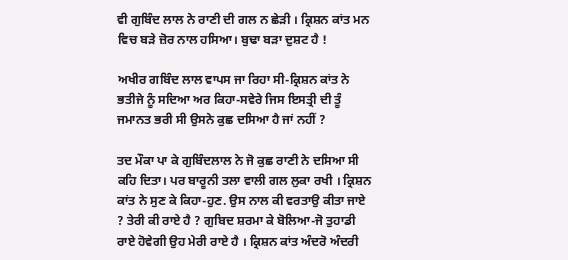ਵੀ ਗੁਬਿੰਦ ਲਾਲ ਨੇ ਰਾਣੀ ਦੀ ਗਲ ਨ ਛੇੜੀ । ਕ੍ਰਿਸ਼ਨ ਕਾਂਤ ਮਨ ਵਿਚ ਬੜੇ ਜ਼ੋਰ ਨਾਲ ਹਸਿਆ। ਬੁਢਾ ਬੜਾ ਦੁਸ਼ਟ ਹੈ !

ਅਖੀਰ ਗਬਿੰਦ ਲਾਲ ਵਾਪਸ ਜਾ ਰਿਹਾ ਸੀ-ਕ੍ਰਿਸ਼ਨ ਕਾਂਤ ਨੇ ਭਤੀਜੇ ਨੂੰ ਸਦਿਆ ਅਰ ਕਿਹਾ-ਸਵੇਰੇ ਜਿਸ ਇਸਤ੍ਰੀ ਦੀ ਤੂੰ ਜਮਾਨਤ ਭਰੀ ਸੀ ਉਸਨੇ ਕੁਛ ਦਸਿਆ ਹੈ ਜਾਂ ਨਹੀਂ ?

ਤਦ ਮੌਕਾ ਪਾ ਕੇ ਗੁਬਿੰਦਲਾਲ ਨੇ ਜੋ ਕੁਛ ਰਾਣੀ ਨੇ ਦਸਿਆ ਸੀ ਕਹਿ ਦਿਤਾ। ਪਰ ਬਾਰੂਨੀ ਤਲਾ ਵਾਲੀ ਗਲ ਲੁਕਾ ਰਖੀ । ਕ੍ਰਿਸ਼ਨ ਕਾਂਤ ਨੇ ਸੁਣ ਕੇ ਕਿਹਾ-ਹੁਣ. ਉਸ ਨਾਲ ਕੀ ਵਰਤਾਉ ਕੀਤਾ ਜਾਏ ? ਤੇਰੀ ਕੀ ਰਾਏ ਹੈ ? ਗੁਬਿਦ ਸ਼ਰਮਾ ਕੇ ਬੋਲਿਆ-ਜੋ ਤੁਹਾਡੀ ਰਾਏ ਹੋਵੇਗੀ ਉਹ ਮੇਰੀ ਰਾਏ ਹੈ । ਕ੍ਰਿਸ਼ਨ ਕਾਂਤ ਅੰਦਰੋ ਅੰਦਰੀ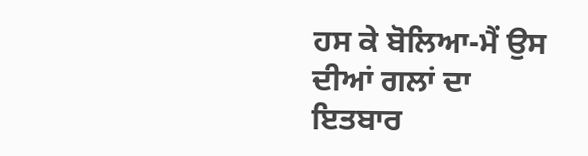ਹਸ ਕੇ ਬੋਲਿਆ-ਮੈਂ ਉਸ ਦੀਆਂ ਗਲਾਂ ਦਾ ਇਤਬਾਰ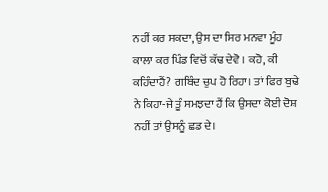ਨਹੀਂ ਕਰ ਸਕਦਾ, ਉਸ ਦਾ ਸਿਰ ਮਨਵਾ ਮੂੰਹ ਕਾਲਾ ਕਰ ਪਿੰਡ ਵਿਚੋਂ ਕੱਢ ਦੇਵੋ । ਕਹੋ, ਕੀ ਕਹਿੰਦਾਹੈਂ? ਗਬਿੰਦ ਚੁਪ ਹੋ ਰਿਹਾ। ਤਾਂ ਫਿਰ ਬੁਢੇ ਨੇ ਕਿਹਾ-ਜੇ ਤੂੰ ਸਮਝਦਾ ਹੈਂ ਕਿ ਉਸਦਾ ਕੋਈ ਦੋਸ਼ ਨਹੀਂ ਤਾਂ ਉਸਨੂੰ ਛਡ ਦੇ।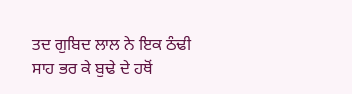ਤਦ ਗੁਬਿਦ ਲਾਲ ਨੇ ਇਕ ਠੰਢੀ ਸਾਹ ਭਰ ਕੇ ਬੁਢੇ ਦੇ ਹਥੋਂ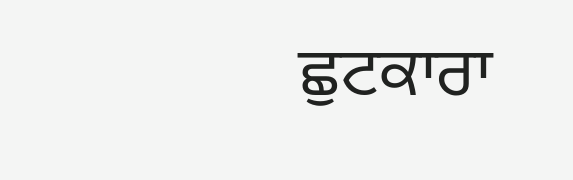ਛੁਟਕਾਰਾ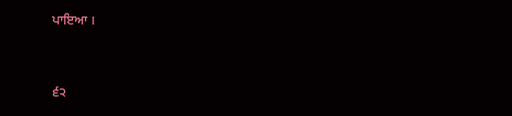ਪਾਇਆ ।


੬੨